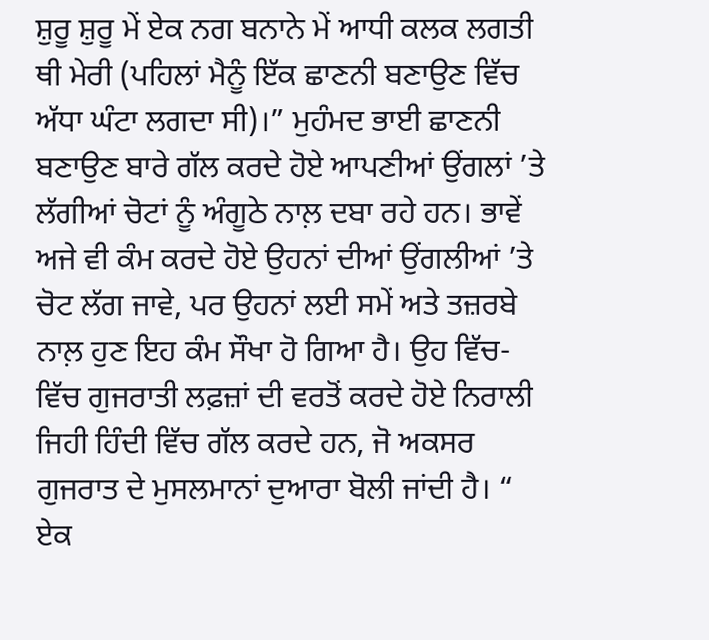ਸ਼ੁਰੂ ਸ਼ੁਰੂ ਮੇਂ ਏਕ ਨਗ ਬਨਾਨੇ ਮੇਂ ਆਧੀ ਕਲਕ ਲਗਤੀ ਥੀ ਮੇਰੀ (ਪਹਿਲਾਂ ਮੈਨੂੰ ਇੱਕ ਛਾਣਨੀ ਬਣਾਉਣ ਵਿੱਚ ਅੱਧਾ ਘੰਟਾ ਲਗਦਾ ਸੀ)।” ਮੁਹੰਮਦ ਭਾਈ ਛਾਣਨੀ ਬਣਾਉਣ ਬਾਰੇ ਗੱਲ ਕਰਦੇ ਹੋਏ ਆਪਣੀਆਂ ਉਂਗਲਾਂ ’ਤੇ ਲੱਗੀਆਂ ਚੋਟਾਂ ਨੂੰ ਅੰਗੂਠੇ ਨਾਲ਼ ਦਬਾ ਰਹੇ ਹਨ। ਭਾਵੇਂ ਅਜੇ ਵੀ ਕੰਮ ਕਰਦੇ ਹੋਏ ਉਹਨਾਂ ਦੀਆਂ ਉਂਗਲੀਆਂ ’ਤੇ ਚੋਟ ਲੱਗ ਜਾਵੇ, ਪਰ ਉਹਨਾਂ ਲਈ ਸਮੇਂ ਅਤੇ ਤਜ਼ਰਬੇ ਨਾਲ਼ ਹੁਣ ਇਹ ਕੰਮ ਸੌਖਾ ਹੋ ਗਿਆ ਹੈ। ਉਹ ਵਿੱਚ-ਵਿੱਚ ਗੁਜਰਾਤੀ ਲਫ਼ਜ਼ਾਂ ਦੀ ਵਰਤੋਂ ਕਰਦੇ ਹੋਏ ਨਿਰਾਲੀ ਜਿਹੀ ਹਿੰਦੀ ਵਿੱਚ ਗੱਲ ਕਰਦੇ ਹਨ, ਜੋ ਅਕਸਰ ਗੁਜਰਾਤ ਦੇ ਮੁਸਲਮਾਨਾਂ ਦੁਆਰਾ ਬੋਲੀ ਜਾਂਦੀ ਹੈ। “ ਏਕ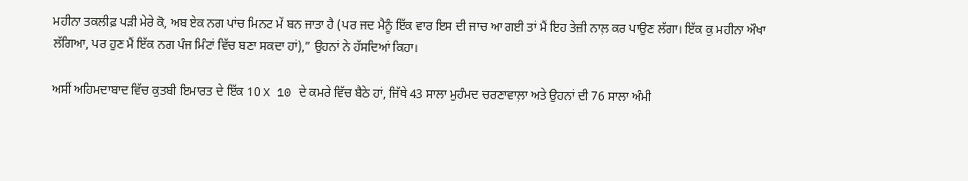ਮਹੀਨਾ ਤਕਲੀਫ਼ ਪੜੀ ਮੇਰੇ ਕੋ, ਅਬ ਏਕ ਨਗ ਪਾਂਚ ਮਿਨਟ ਮੇਂ ਬਨ ਜਾਤਾ ਹੈ (ਪਰ ਜਦ ਮੈਨੂੰ ਇੱਕ ਵਾਰ ਇਸ ਦੀ ਜਾਚ ਆ ਗਈ ਤਾਂ ਮੈਂ ਇਹ ਤੇਜ਼ੀ ਨਾਲ਼ ਕਰ ਪਾਉਣ ਲੱਗਾ। ਇੱਕ ਕੁ ਮਹੀਨਾ ਔਖਾ ਲੱਗਿਆ, ਪਰ ਹੁਣ ਮੈਂ ਇੱਕ ਨਗ ਪੰਜ ਮਿੰਟਾਂ ਵਿੱਚ ਬਣਾ ਸਕਦਾ ਹਾਂ),” ਉਹਨਾਂ ਨੇ ਹੱਸਦਿਆਂ ਕਿਹਾ।

ਅਸੀਂ ਅਹਿਮਦਾਬਾਦ ਵਿੱਚ ਕੁਤਬੀ ਇਮਾਰਤ ਦੇ ਇੱਕ 10 X 10 ਦੇ ਕਮਰੇ ਵਿੱਚ ਬੈਠੇ ਹਾਂ, ਜਿੱਥੇ 43 ਸਾਲਾ ਮੁਹੰਮਦ ਚਰਣਾਵਾਲ਼ਾ ਅਤੇ ਉਹਨਾਂ ਦੀ 76 ਸਾਲਾ ਅੰਮੀ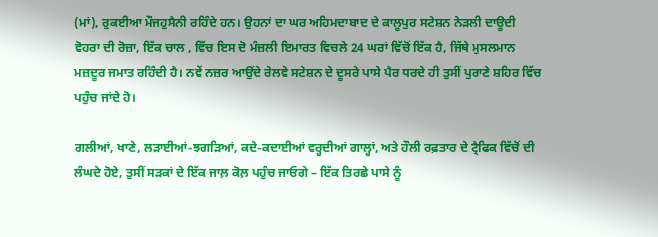(ਮਾਂ), ਰੁਕਈਆ ਮੌਜਹੁਸੈਨੀ ਰਹਿੰਦੇ ਹਨ। ਉਹਨਾਂ ਦਾ ਘਰ ਅਹਿਮਦਾਬਾਦ ਦੇ ਕਾਲੂਪੁਰ ਸਟੇਸ਼ਨ ਨੇੜਲੀ ਦਾਊਦੀ ਵੋਹਰਾ ਦੀ ਰੋਜ਼ਾ, ਇੱਕ ਚਾਲ , ਵਿੱਚ ਇਸ ਦੋ ਮੰਜ਼ਲੀ ਇਮਾਰਤ ਵਿਚਲੇ 24 ਘਰਾਂ ਵਿੱਚੋਂ ਇੱਕ ਹੈ, ਜਿੱਥੇ ਮੁਸਲਮਾਨ ਮਜ਼ਦੂਰ ਜਮਾਤ ਰਹਿੰਦੀ ਹੈ। ਨਵੇਂ ਨਜ਼ਰ ਆਉਂਦੇ ਰੇਲਵੇ ਸਟੇਸ਼ਨ ਦੇ ਦੂਸਰੇ ਪਾਸੇ ਪੈਰ ਧਰਦੇ ਹੀ ਤੁਸੀਂ ਪੁਰਾਣੇ ਸ਼ਹਿਰ ਵਿੱਚ ਪਹੁੰਚ ਜਾਂਦੇ ਹੋ।

ਗਲੀਆਂ, ਖਾਣੇ, ਲੜਾਈਆਂ-ਝਗੜਿਆਂ, ਕਦੇ-ਕਦਾਈਆਂ ਵਰ੍ਹਦੀਆਂ ਗਾਲ੍ਹਾਂ, ਅਤੇ ਹੌਲੀ ਰਫ਼ਤਾਰ ਦੇ ਟ੍ਰੈਫਿਕ ਵਿੱਚੋਂ ਦੀ ਲੰਘਦੇ ਹੋਏ, ਤੁਸੀਂ ਸੜਕਾਂ ਦੇ ਇੱਕ ਜਾਲ਼ ਕੋਲ਼ ਪਹੁੰਚ ਜਾਓਗੇ – ਇੱਕ ਤਿਰਛੇ ਪਾਸੇ ਨੂੰ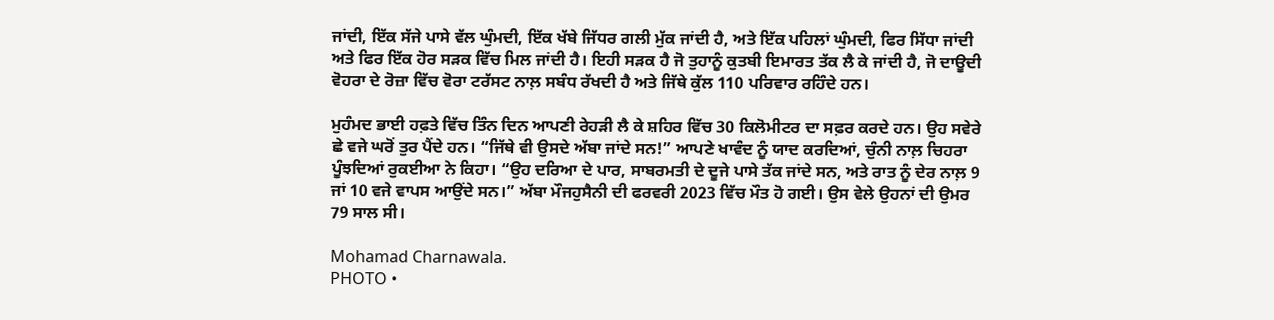ਜਾਂਦੀ, ਇੱਕ ਸੱਜੇ ਪਾਸੇ ਵੱਲ ਘੁੰਮਦੀ, ਇੱਕ ਖੱਬੇ ਜਿੱਧਰ ਗਲੀ ਮੁੱਕ ਜਾਂਦੀ ਹੈ, ਅਤੇ ਇੱਕ ਪਹਿਲਾਂ ਘੁੰਮਦੀ, ਫਿਰ ਸਿੱਧਾ ਜਾਂਦੀ ਅਤੇ ਫਿਰ ਇੱਕ ਹੋਰ ਸੜਕ ਵਿੱਚ ਮਿਲ ਜਾਂਦੀ ਹੈ। ਇਹੀ ਸੜਕ ਹੈ ਜੋ ਤੁਹਾਨੂੰ ਕੁਤਬੀ ਇਮਾਰਤ ਤੱਕ ਲੈ ਕੇ ਜਾਂਦੀ ਹੈ, ਜੋ ਦਾਊਦੀ ਵੋਹਰਾ ਦੇ ਰੋਜ਼ਾ ਵਿੱਚ ਵੋਰਾ ਟਰੱਸਟ ਨਾਲ਼ ਸਬੰਧ ਰੱਖਦੀ ਹੈ ਅਤੇ ਜਿੱਥੇ ਕੁੱਲ 110 ਪਰਿਵਾਰ ਰਹਿੰਦੇ ਹਨ।

ਮੁਹੰਮਦ ਭਾਈ ਹਫ਼ਤੇ ਵਿੱਚ ਤਿੰਨ ਦਿਨ ਆਪਣੀ ਰੇਹੜੀ ਲੈ ਕੇ ਸ਼ਹਿਰ ਵਿੱਚ 30 ਕਿਲੋਮੀਟਰ ਦਾ ਸਫ਼ਰ ਕਰਦੇ ਹਨ। ਉਹ ਸਵੇਰੇ ਛੇ ਵਜੇ ਘਰੋਂ ਤੁਰ ਪੈਂਦੇ ਹਨ। “ਜਿੱਥੇ ਵੀ ਉਸਦੇ ਅੱਬਾ ਜਾਂਦੇ ਸਨ!” ਆਪਣੇ ਖਾਵੰਦ ਨੂੰ ਯਾਦ ਕਰਦਿਆਂ, ਚੁੰਨੀ ਨਾਲ਼ ਚਿਹਰਾ ਪੂੰਝਦਿਆਂ ਰੁਕਈਆ ਨੇ ਕਿਹਾ। “ਉਹ ਦਰਿਆ ਦੇ ਪਾਰ, ਸਾਬਰਮਤੀ ਦੇ ਦੂਜੇ ਪਾਸੇ ਤੱਕ ਜਾਂਦੇ ਸਨ, ਅਤੇ ਰਾਤ ਨੂੰ ਦੇਰ ਨਾਲ਼ 9 ਜਾਂ 10 ਵਜੇ ਵਾਪਸ ਆਉਂਦੇ ਸਨ।” ਅੱਬਾ ਮੌਜਹੁਸੈਨੀ ਦੀ ਫਰਵਰੀ 2023 ਵਿੱਚ ਮੌਤ ਹੋ ਗਈ। ਉਸ ਵੇਲੇ ਉਹਨਾਂ ਦੀ ਉਮਰ 79 ਸਾਲ ਸੀ।

Mohamad Charnawala.
PHOTO •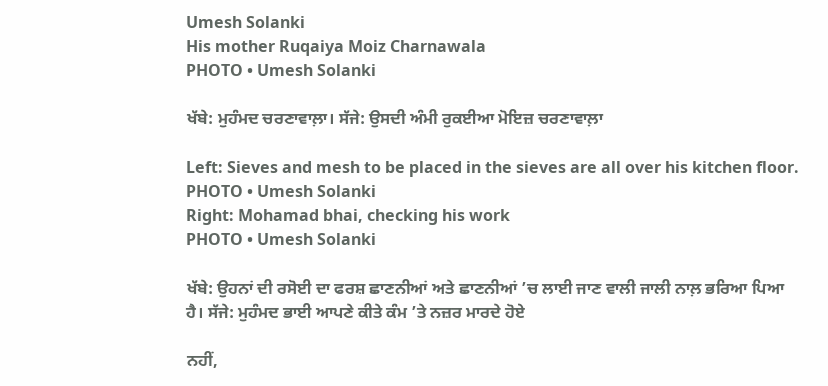Umesh Solanki
His mother Ruqaiya Moiz Charnawala
PHOTO • Umesh Solanki

ਖੱਬੇ: ਮੁਹੰਮਦ ਚਰਣਾਵਾਲ਼ਾ। ਸੱਜੇ: ਉਸਦੀ ਅੰਮੀ ਰੁਕਈਆ ਮੋਇਜ਼ ਚਰਣਾਵਾਲ਼ਾ

Left: Sieves and mesh to be placed in the sieves are all over his kitchen floor.
PHOTO • Umesh Solanki
Right: Mohamad bhai, checking his work
PHOTO • Umesh Solanki

ਖੱਬੇ: ਉਹਨਾਂ ਦੀ ਰਸੋਈ ਦਾ ਫਰਸ਼ ਛਾਣਨੀਆਂ ਅਤੇ ਛਾਣਨੀਆਂ ’ਚ ਲਾਈ ਜਾਣ ਵਾਲੀ ਜਾਲੀ ਨਾਲ਼ ਭਰਿਆ ਪਿਆ ਹੈ। ਸੱਜੇ: ਮੁਹੰਮਦ ਭਾਈ ਆਪਣੇ ਕੀਤੇ ਕੰਮ ’ਤੇ ਨਜ਼ਰ ਮਾਰਦੇ ਹੋਏ

ਨਹੀਂ,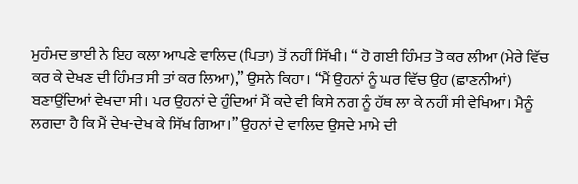ਮੁਹੰਮਦ ਭਾਈ ਨੇ ਇਹ ਕਲਾ ਆਪਣੇ ਵਾਲਿਦ (ਪਿਤਾ) ਤੋਂ ਨਹੀਂ ਸਿੱਖੀ। “ ਹੋ ਗਈ ਹਿੰਮਤ ਤੋ ਕਰ ਲੀਆ (ਮੇਰੇ ਵਿੱਚ ਕਰ ਕੇ ਦੇਖਣ ਦੀ ਹਿੰਮਤ ਸੀ ਤਾਂ ਕਰ ਲਿਆ),” ਉਸਨੇ ਕਿਹਾ। “ਮੈਂ ਉਹਨਾਂ ਨੂੰ ਘਰ ਵਿੱਚ ਉਹ (ਛਾਣਨੀਆਂ) ਬਣਾਉਂਦਿਆਂ ਵੇਖਦਾ ਸੀ। ਪਰ ਉਹਨਾਂ ਦੇ ਹੁੰਦਿਆਂ ਮੈਂ ਕਦੇ ਵੀ ਕਿਸੇ ਨਗ ਨੂੰ ਹੱਥ ਲਾ ਕੇ ਨਹੀਂ ਸੀ ਵੇਖਿਆ। ਮੈਨੂੰ ਲਗਦਾ ਹੈ ਕਿ ਮੈਂ ਦੇਖ-ਦੇਖ ਕੇ ਸਿੱਖ ਗਿਆ।” ਉਹਨਾਂ ਦੇ ਵਾਲਿਦ ਉਸਦੇ ਮਾਮੇ ਦੀ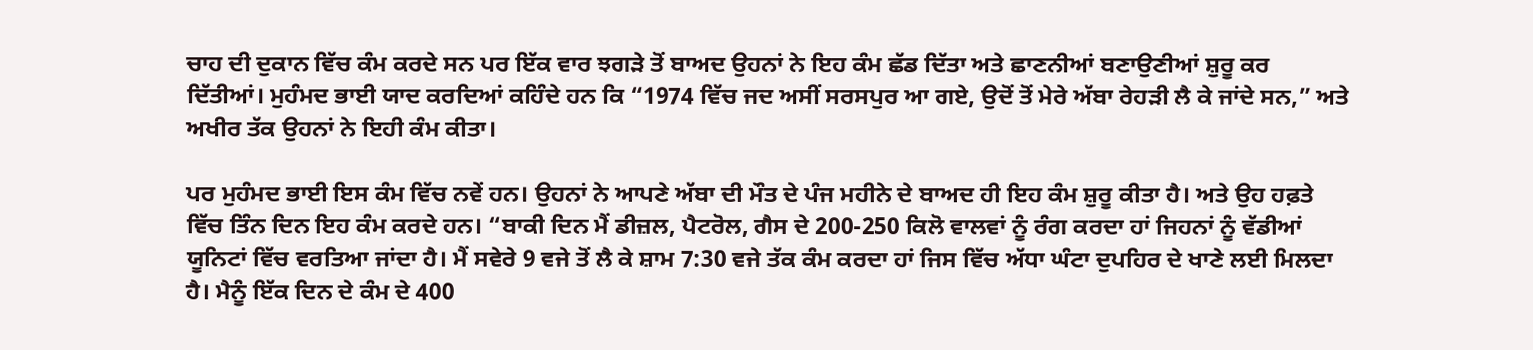ਚਾਹ ਦੀ ਦੁਕਾਨ ਵਿੱਚ ਕੰਮ ਕਰਦੇ ਸਨ ਪਰ ਇੱਕ ਵਾਰ ਝਗੜੇ ਤੋਂ ਬਾਅਦ ਉਹਨਾਂ ਨੇ ਇਹ ਕੰਮ ਛੱਡ ਦਿੱਤਾ ਅਤੇ ਛਾਣਨੀਆਂ ਬਣਾਉਣੀਆਂ ਸ਼ੁਰੂ ਕਰ ਦਿੱਤੀਆਂ। ਮੁਹੰਮਦ ਭਾਈ ਯਾਦ ਕਰਦਿਆਂ ਕਹਿੰਦੇ ਹਨ ਕਿ “1974 ਵਿੱਚ ਜਦ ਅਸੀਂ ਸਰਸਪੁਰ ਆ ਗਏ, ਉਦੋਂ ਤੋਂ ਮੇਰੇ ਅੱਬਾ ਰੇਹੜੀ ਲੈ ਕੇ ਜਾਂਦੇ ਸਨ,” ਅਤੇ ਅਖੀਰ ਤੱਕ ਉਹਨਾਂ ਨੇ ਇਹੀ ਕੰਮ ਕੀਤਾ।

ਪਰ ਮੁਹੰਮਦ ਭਾਈ ਇਸ ਕੰਮ ਵਿੱਚ ਨਵੇਂ ਹਨ। ਉਹਨਾਂ ਨੇ ਆਪਣੇ ਅੱਬਾ ਦੀ ਮੌਤ ਦੇ ਪੰਜ ਮਹੀਨੇ ਦੇ ਬਾਅਦ ਹੀ ਇਹ ਕੰਮ ਸ਼ੁਰੂ ਕੀਤਾ ਹੈ। ਅਤੇ ਉਹ ਹਫ਼ਤੇ ਵਿੱਚ ਤਿੰਨ ਦਿਨ ਇਹ ਕੰਮ ਕਰਦੇ ਹਨ। “ਬਾਕੀ ਦਿਨ ਮੈਂ ਡੀਜ਼ਲ, ਪੈਟਰੋਲ, ਗੈਸ ਦੇ 200-250 ਕਿਲੋ ਵਾਲਵਾਂ ਨੂੰ ਰੰਗ ਕਰਦਾ ਹਾਂ ਜਿਹਨਾਂ ਨੂੰ ਵੱਡੀਆਂ ਯੂਨਿਟਾਂ ਵਿੱਚ ਵਰਤਿਆ ਜਾਂਦਾ ਹੈ। ਮੈਂ ਸਵੇਰੇ 9 ਵਜੇ ਤੋਂ ਲੈ ਕੇ ਸ਼ਾਮ 7:30 ਵਜੇ ਤੱਕ ਕੰਮ ਕਰਦਾ ਹਾਂ ਜਿਸ ਵਿੱਚ ਅੱਧਾ ਘੰਟਾ ਦੁਪਹਿਰ ਦੇ ਖਾਣੇ ਲਈ ਮਿਲਦਾ ਹੈ। ਮੈਨੂੰ ਇੱਕ ਦਿਨ ਦੇ ਕੰਮ ਦੇ 400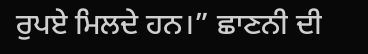ਰੁਪਏ ਮਿਲਦੇ ਹਨ।” ਛਾਣਨੀ ਦੀ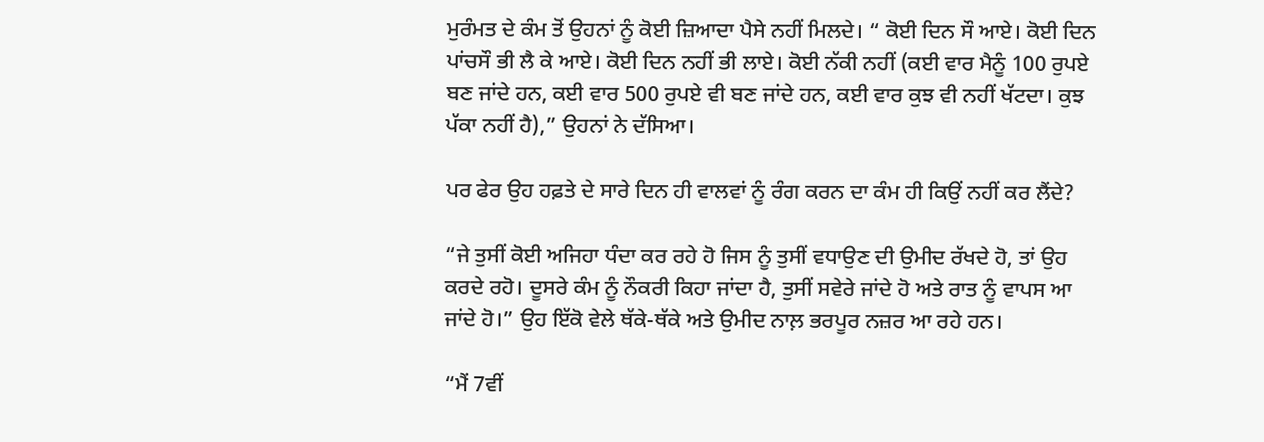ਮੁਰੰਮਤ ਦੇ ਕੰਮ ਤੋਂ ਉਹਨਾਂ ਨੂੰ ਕੋਈ ਜ਼ਿਆਦਾ ਪੈਸੇ ਨਹੀਂ ਮਿਲਦੇ। “ ਕੋਈ ਦਿਨ ਸੌ ਆਏ। ਕੋਈ ਦਿਨ ਪਾਂਚਸੌ ਭੀ ਲੈ ਕੇ ਆਏ। ਕੋਈ ਦਿਨ ਨਹੀਂ ਭੀ ਲਾਏ। ਕੋਈ ਨੱਕੀ ਨਹੀਂ (ਕਈ ਵਾਰ ਮੈਨੂੰ 100 ਰੁਪਏ ਬਣ ਜਾਂਦੇ ਹਨ, ਕਈ ਵਾਰ 500 ਰੁਪਏ ਵੀ ਬਣ ਜਾਂਦੇ ਹਨ, ਕਈ ਵਾਰ ਕੁਝ ਵੀ ਨਹੀਂ ਖੱਟਦਾ। ਕੁਝ ਪੱਕਾ ਨਹੀਂ ਹੈ),” ਉਹਨਾਂ ਨੇ ਦੱਸਿਆ।

ਪਰ ਫੇਰ ਉਹ ਹਫ਼ਤੇ ਦੇ ਸਾਰੇ ਦਿਨ ਹੀ ਵਾਲਵਾਂ ਨੂੰ ਰੰਗ ਕਰਨ ਦਾ ਕੰਮ ਹੀ ਕਿਉਂ ਨਹੀਂ ਕਰ ਲੈਂਦੇ?

“ਜੇ ਤੁਸੀਂ ਕੋਈ ਅਜਿਹਾ ਧੰਦਾ ਕਰ ਰਹੇ ਹੋ ਜਿਸ ਨੂੰ ਤੁਸੀਂ ਵਧਾਉਣ ਦੀ ਉਮੀਦ ਰੱਖਦੇ ਹੋ, ਤਾਂ ਉਹ ਕਰਦੇ ਰਹੋ। ਦੂਸਰੇ ਕੰਮ ਨੂੰ ਨੌਕਰੀ ਕਿਹਾ ਜਾਂਦਾ ਹੈ, ਤੁਸੀਂ ਸਵੇਰੇ ਜਾਂਦੇ ਹੋ ਅਤੇ ਰਾਤ ਨੂੰ ਵਾਪਸ ਆ ਜਾਂਦੇ ਹੋ।” ਉਹ ਇੱਕੋ ਵੇਲੇ ਥੱਕੇ-ਥੱਕੇ ਅਤੇ ਉਮੀਦ ਨਾਲ਼ ਭਰਪੂਰ ਨਜ਼ਰ ਆ ਰਹੇ ਹਨ।

“ਮੈਂ 7ਵੀਂ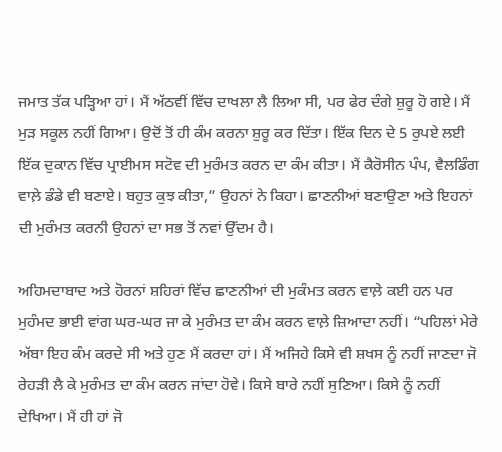ਜਮਾਤ ਤੱਕ ਪੜ੍ਹਿਆ ਹਾਂ। ਮੈਂ ਅੱਠਵੀਂ ਵਿੱਚ ਦਾਖਲਾ ਲੈ ਲਿਆ ਸੀ, ਪਰ ਫੇਰ ਦੰਗੇ ਸ਼ੁਰੂ ਹੋ ਗਏ। ਮੈਂ ਮੁੜ ਸਕੂਲ ਨਹੀਂ ਗਿਆ। ਉਦੋਂ ਤੋਂ ਹੀ ਕੰਮ ਕਰਨਾ ਸ਼ੁਰੂ ਕਰ ਦਿੱਤਾ। ਇੱਕ ਦਿਨ ਦੇ 5 ਰੁਪਏ ਲਈ ਇੱਕ ਦੁਕਾਨ ਵਿੱਚ ਪ੍ਰਾਈਮਸ ਸਟੋਵ ਦੀ ਮੁਰੰਮਤ ਕਰਨ ਦਾ ਕੰਮ ਕੀਤਾ। ਮੈਂ ਕੈਰੋਸੀਨ ਪੰਪ, ਵੈਲਡਿੰਗ ਵਾਲ਼ੇ ਡੰਡੇ ਵੀ ਬਣਾਏ। ਬਹੁਤ ਕੁਝ ਕੀਤਾ,” ਉਹਨਾਂ ਨੇ ਕਿਹਾ। ਛਾਣਨੀਆਂ ਬਣਾਉਣਾ ਅਤੇ ਇਹਨਾਂ ਦੀ ਮੁਰੰਮਤ ਕਰਨੀ ਉਹਨਾਂ ਦਾ ਸਭ ਤੋਂ ਨਵਾਂ ਉੱਦਮ ਹੈ।

ਅਹਿਮਦਾਬਾਦ ਅਤੇ ਹੋਰਨਾਂ ਸ਼ਹਿਰਾਂ ਵਿੱਚ ਛਾਣਨੀਆਂ ਦੀ ਮੁਕੰਮਤ ਕਰਨ ਵਾਲ਼ੇ ਕਈ ਹਨ ਪਰ ਮੁਹੰਮਦ ਭਾਈ ਵਾਂਗ ਘਰ-ਘਰ ਜਾ ਕੇ ਮੁਰੰਮਤ ਦਾ ਕੰਮ ਕਰਨ ਵਾਲ਼ੇ ਜ਼ਿਆਦਾ ਨਹੀਂ। “ਪਹਿਲਾਂ ਮੇਰੇ ਅੱਬਾ ਇਹ ਕੰਮ ਕਰਦੇ ਸੀ ਅਤੇ ਹੁਣ ਮੈਂ ਕਰਦਾ ਹਾਂ। ਮੈਂ ਅਜਿਹੇ ਕਿਸੇ ਵੀ ਸ਼ਖਸ ਨੂੰ ਨਹੀਂ ਜਾਣਦਾ ਜੋ ਰੇਹੜੀ ਲੈ ਕੇ ਮੁਰੰਮਤ ਦਾ ਕੰਮ ਕਰਨ ਜਾਂਦਾ ਹੋਵੇ। ਕਿਸੇ ਬਾਰੇ ਨਹੀਂ ਸੁਣਿਆ। ਕਿਸੇ ਨੂੰ ਨਹੀਂ ਦੇਖਿਆ। ਮੈਂ ਹੀ ਹਾਂ ਜੋ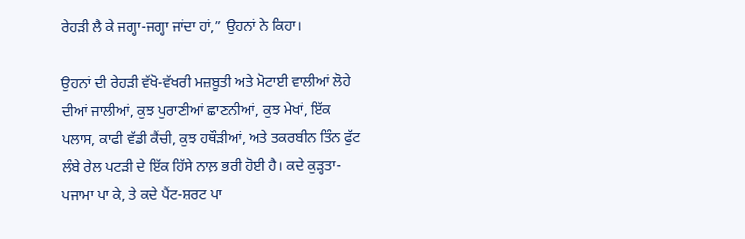ਰੇਹੜੀ ਲੈ ਕੇ ਜਗ੍ਹਾ-ਜਗ੍ਹਾ ਜਾਂਦਾ ਹਾਂ,” ਉਹਨਾਂ ਨੇ ਕਿਹਾ।

ਉਹਨਾਂ ਦੀ ਰੇਹੜੀ ਵੱਖੋ-ਵੱਖਰੀ ਮਜ਼ਬੂਤੀ ਅਤੇ ਮੋਟਾਈ ਵਾਲੀਆਂ ਲੋਹੇ ਦੀਆਂ ਜਾਲੀਆਂ, ਕੁਝ ਪੁਰਾਣੀਆਂ ਛਾਣਨੀਆਂ, ਕੁਝ ਮੇਖਾਂ, ਇੱਕ ਪਲਾਸ, ਕਾਫੀ ਵੱਡੀ ਕੈਂਚੀ, ਕੁਝ ਹਥੌੜੀਆਂ, ਅਤੇ ਤਕਰਬੀਨ ਤਿੰਨ ਫੁੱਟ ਲੰਬੇ ਰੇਲ ਪਟੜੀ ਦੇ ਇੱਕ ਹਿੱਸੇ ਨਾਲ਼ ਭਰੀ ਹੋਈ ਹੈ। ਕਦੇ ਕੁੜ੍ਹਤਾ-ਪਜਾਮਾ ਪਾ ਕੇ, ਤੇ ਕਦੇ ਪੈਂਟ-ਸ਼ਰਟ ਪਾ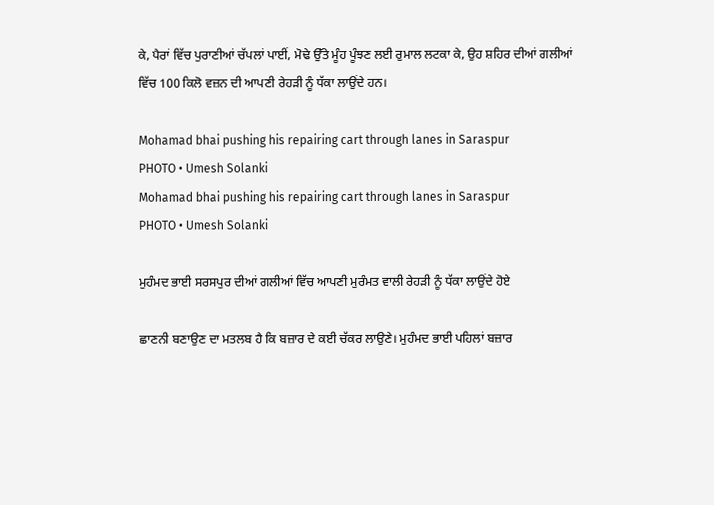ਕੇ, ਪੈਰਾਂ ਵਿੱਚ ਪੁਰਾਣੀਆਂ ਚੱਪਲਾਂ ਪਾਈਂ, ਮੋਢੇ ਉੱਤੇ ਮੂੰਹ ਪੂੰਝਣ ਲਈ ਰੁਮਾਲ ਲਟਕਾ ਕੇ, ਉਹ ਸ਼ਹਿਰ ਦੀਆਂ ਗਲੀਆਂ ਵਿੱਚ 100 ਕਿਲੋ ਵਜ਼ਨ ਦੀ ਆਪਣੀ ਰੇਹੜੀ ਨੂੰ ਧੱਕਾ ਲਾਉਂਦੇ ਹਨ।

Mohamad bhai pushing his repairing cart through lanes in Saraspur
PHOTO • Umesh Solanki
Mohamad bhai pushing his repairing cart through lanes in Saraspur
PHOTO • Umesh Solanki

ਮੁਹੰਮਦ ਭਾਈ ਸਰਸਪੁਰ ਦੀਆਂ ਗਲੀਆਂ ਵਿੱਚ ਆਪਣੀ ਮੁਰੰਮਤ ਵਾਲੀ ਰੇਹੜੀ ਨੂੰ ਧੱਕਾ ਲਾਉਂਦੇ ਹੋਏ

ਛਾਣਨੀ ਬਣਾਉਣ ਦਾ ਮਤਲਬ ਹੈ ਕਿ ਬਜ਼ਾਰ ਦੇ ਕਈ ਚੱਕਰ ਲਾਉਣੇ। ਮੁਹੰਮਦ ਭਾਈ ਪਹਿਲਾਂ ਬਜ਼ਾਰ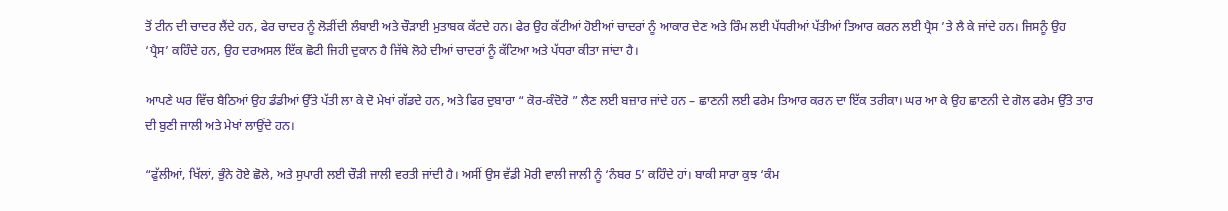ਤੋਂ ਟੀਨ ਦੀ ਚਾਦਰ ਲੈਂਦੇ ਹਨ, ਫੇਰ ਚਾਦਰ ਨੂੰ ਲੋੜੀਂਦੀ ਲੰਬਾਈ ਅਤੇ ਚੌੜਾਈ ਮੁਤਾਬਕ ਕੱਟਦੇ ਹਨ। ਫੇਰ ਉਹ ਕੱਟੀਆਂ ਹੋਈਆਂ ਚਾਦਰਾਂ ਨੂੰ ਆਕਾਰ ਦੇਣ ਅਤੇ ਰਿੰਮ ਲਈ ਪੱਧਰੀਆਂ ਪੱਤੀਆਂ ਤਿਆਰ ਕਰਨ ਲਈ ਪ੍ਰੈਸ ’ਤੇ ਲੈ ਕੇ ਜਾਂਦੇ ਹਨ। ਜਿਸਨੂੰ ਉਹ ‘ਪ੍ਰੈਸ’ ਕਹਿੰਦੇ ਹਨ, ਉਹ ਦਰਅਸਲ ਇੱਕ ਛੋਟੀ ਜਿਹੀ ਦੁਕਾਨ ਹੈ ਜਿੱਥੇ ਲੋਹੇ ਦੀਆਂ ਚਾਦਰਾਂ ਨੂੰ ਕੱਟਿਆ ਅਤੇ ਪੱਧਰਾ ਕੀਤਾ ਜਾਂਦਾ ਹੈ।

ਆਪਣੇ ਘਰ ਵਿੱਚ ਬੈਠਿਆਂ ਉਹ ਡੰਡੀਆਂ ਉੱਤੇ ਪੱਤੀ ਲਾ ਕੇ ਦੋ ਮੇਖਾਂ ਗੱਡਦੇ ਹਨ, ਅਤੇ ਫਿਰ ਦੁਬਾਰਾ “ ਕੋਰ-ਕੰਦੋਰੋ ” ਲੈਣ ਲਈ ਬਜ਼ਾਰ ਜਾਂਦੇ ਹਨ – ਛਾਣਨੀ ਲਈ ਫਰੇਮ ਤਿਆਰ ਕਰਨ ਦਾ ਇੱਕ ਤਰੀਕਾ। ਘਰ ਆ ਕੇ ਉਹ ਛਾਣਨੀ ਦੇ ਗੋਲ ਫਰੇਮ ਉੱਤੇ ਤਾਰ ਦੀ ਬੁਣੀ ਜਾਲੀ ਅਤੇ ਮੇਖਾਂ ਲਾਉਂਦੇ ਹਨ।

“ਫੁੱਲੀਆਂ, ਖਿੱਲਾਂ, ਭੁੰਨੇ ਹੋਏ ਛੋਲੇ, ਅਤੇ ਸੁਪਾਰੀ ਲਈ ਚੌੜੀ ਜਾਲੀ ਵਰਤੀ ਜਾਂਦੀ ਹੈ। ਅਸੀਂ ਉਸ ਵੱਡੀ ਮੋਰੀ ਵਾਲੀ ਜਾਲੀ ਨੂੰ ‘ਨੰਬਰ 5’ ਕਹਿੰਦੇ ਹਾਂ। ਬਾਕੀ ਸਾਰਾ ਕੁਝ ‘ਕੰਮ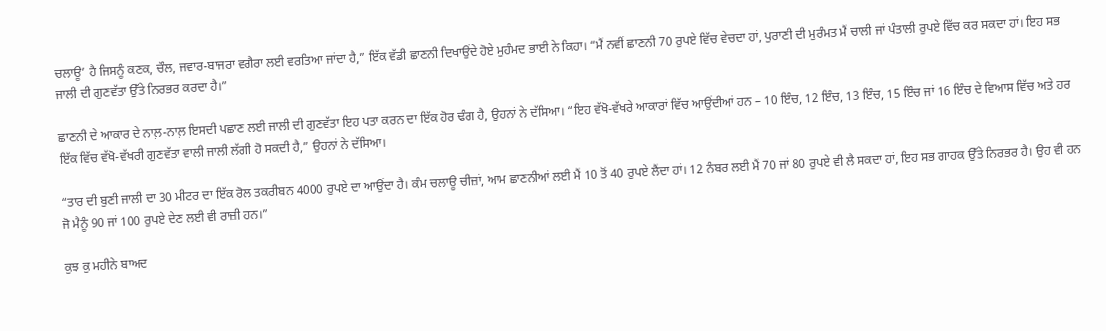ਚਲਾਊ’ ਹੈ ਜਿਸਨੂੰ ਕਣਕ, ਚੌਲ, ਜਵਾਰ-ਬਾਜਰਾ ਵਗੈਰਾ ਲਈ ਵਰਤਿਆ ਜਾਂਦਾ ਹੈ,” ਇੱਕ ਵੱਡੀ ਛਾਣਨੀ ਦਿਖਾਉਂਦੇ ਹੋਏ ਮੁਹੰਮਦ ਭਾਈ ਨੇ ਕਿਹਾ। “ਮੈਂ ਨਵੀਂ ਛਾਣਨੀ 70 ਰੁਪਏ ਵਿੱਚ ਵੇਚਦਾ ਹਾਂ, ਪੁਰਾਣੀ ਦੀ ਮੁਰੰਮਤ ਮੈਂ ਚਾਲੀ ਜਾਂ ਪੰਤਾਲੀ ਰੁਪਏ ਵਿੱਚ ਕਰ ਸਕਦਾ ਹਾਂ। ਇਹ ਸਭ ਜਾਲੀ ਦੀ ਗੁਣਵੱਤਾ ਉੱਤੇ ਨਿਰਭਰ ਕਰਦਾ ਹੈ।”

ਛਾਣਨੀ ਦੇ ਆਕਾਰ ਦੇ ਨਾਲ਼-ਨਾਲ਼ ਇਸਦੀ ਪਛਾਣ ਲਈ ਜਾਲੀ ਦੀ ਗੁਣਵੱਤਾ ਇਹ ਪਤਾ ਕਰਨ ਦਾ ਇੱਕ ਹੋਰ ਢੰਗ ਹੈ, ਉਹਨਾਂ ਨੇ ਦੱਸਿਆ। “ਇਹ ਵੱਖੋ-ਵੱਖਰੇ ਆਕਾਰਾਂ ਵਿੱਚ ਆਉਂਦੀਆਂ ਹਨ – 10 ਇੰਚ, 12 ਇੰਚ, 13 ਇੰਚ, 15 ਇੰਚ ਜਾਂ 16 ਇੰਚ ਦੇ ਵਿਆਸ ਵਿੱਚ ਅਤੇ ਹਰ ਇੱਕ ਵਿੱਚ ਵੱਖੋ-ਵੱਖਰੀ ਗੁਣਵੱਤਾ ਵਾਲੀ ਜਾਲੀ ਲੱਗੀ ਹੋ ਸਕਦੀ ਹੈ,” ਉਹਨਾਂ ਨੇ ਦੱਸਿਆ।

“ਤਾਰ ਦੀ ਬੁਣੀ ਜਾਲੀ ਦਾ 30 ਮੀਟਰ ਦਾ ਇੱਕ ਰੋਲ ਤਕਰੀਬਨ 4000 ਰੁਪਏ ਦਾ ਆਉਂਦਾ ਹੈ। ਕੰਮ ਚਲਾਊ ਚੀਜ਼ਾਂ, ਆਮ ਛਾਣਨੀਆਂ ਲਈ ਮੈਂ 10 ਤੋਂ 40 ਰੁਪਏ ਲੈਂਦਾ ਹਾਂ। 12 ਨੰਬਰ ਲਈ ਮੈਂ 70 ਜਾਂ 80 ਰੁਪਏ ਵੀ ਲੈ ਸਕਦਾ ਹਾਂ, ਇਹ ਸਭ ਗਾਹਕ ਉੱਤੇ ਨਿਰਭਰ ਹੈ। ਉਹ ਵੀ ਹਨ ਜੋ ਮੈਨੂੰ 90 ਜਾਂ 100 ਰੁਪਏ ਦੇਣ ਲਈ ਵੀ ਰਾਜ਼ੀ ਹਨ।”

ਕੁਝ ਕੁ ਮਹੀਨੇ ਬਾਅਦ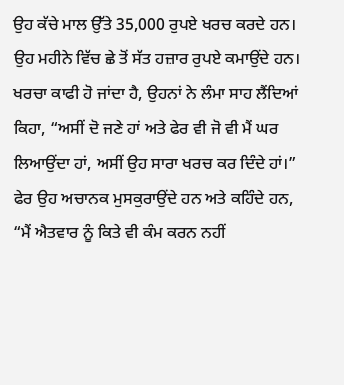ਉਹ ਕੱਚੇ ਮਾਲ ਉੱਤੇ 35,000 ਰੁਪਏ ਖਰਚ ਕਰਦੇ ਹਨ। ਉਹ ਮਹੀਨੇ ਵਿੱਚ ਛੇ ਤੋਂ ਸੱਤ ਹਜ਼ਾਰ ਰੁਪਏ ਕਮਾਉਂਦੇ ਹਨ। ਖਰਚਾ ਕਾਫੀ ਹੋ ਜਾਂਦਾ ਹੈ, ਉਹਨਾਂ ਨੇ ਲੰਮਾ ਸਾਹ ਲੈਂਦਿਆਂ ਕਿਹਾ, “ਅਸੀਂ ਦੋ ਜਣੇ ਹਾਂ ਅਤੇ ਫੇਰ ਵੀ ਜੋ ਵੀ ਮੈਂ ਘਰ ਲਿਆਉਂਦਾ ਹਾਂ, ਅਸੀਂ ਉਹ ਸਾਰਾ ਖਰਚ ਕਰ ਦਿੰਦੇ ਹਾਂ।” ਫੇਰ ਉਹ ਅਚਾਨਕ ਮੁਸਕੁਰਾਉਂਦੇ ਹਨ ਅਤੇ ਕਹਿੰਦੇ ਹਨ, “ਮੈਂ ਐਤਵਾਰ ਨੂੰ ਕਿਤੇ ਵੀ ਕੰਮ ਕਰਨ ਨਹੀਂ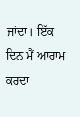ਜਾਂਦਾ। ਇੱਕ ਦਿਨ ਮੈਂ ਆਰਾਮ ਕਰਦਾ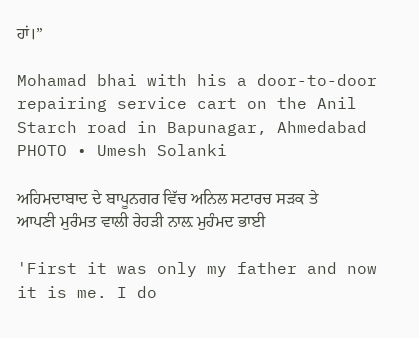ਹਾਂ।”

Mohamad bhai with his a door-to-door repairing service cart on the Anil Starch road in Bapunagar, Ahmedabad
PHOTO • Umesh Solanki

ਅਹਿਮਦਾਬਾਦ ਦੇ ਬਾਪੂਨਗਰ ਵਿੱਚ ਅਨਿਲ ਸਟਾਰਚ ਸੜਕ ਤੇ ਆਪਣੀ ਮੁਰੰਮਤ ਵਾਲੀ ਰੇਹੜੀ ਨਾਲ਼ ਮੁਹੰਮਦ ਭਾਈ

'First it was only my father and now it is me. I do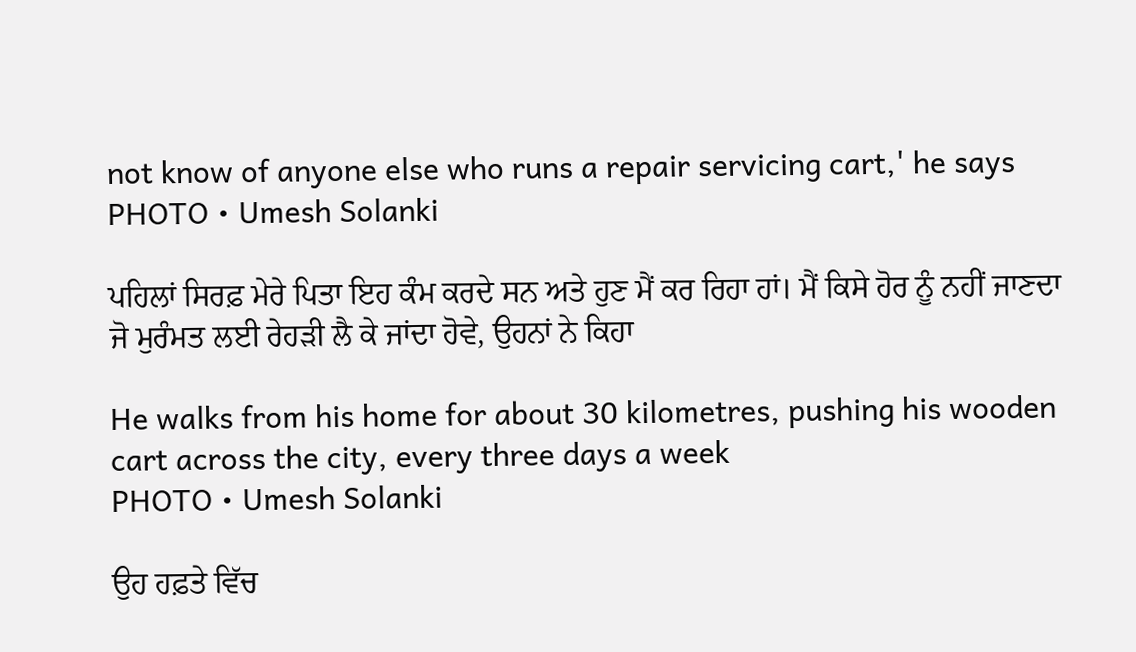not know of anyone else who runs a repair servicing cart,' he says
PHOTO • Umesh Solanki

ਪਹਿਲਾਂ ਸਿਰਫ਼ ਮੇਰੇ ਪਿਤਾ ਇਹ ਕੰਮ ਕਰਦੇ ਸਨ ਅਤੇ ਹੁਣ ਮੈਂ ਕਰ ਰਿਹਾ ਹਾਂ। ਮੈਂ ਕਿਸੇ ਹੋਰ ਨੂੰ ਨਹੀਂ ਜਾਣਦਾ ਜੋ ਮੁਰੰਮਤ ਲਈ ਰੇਹੜੀ ਲੈ ਕੇ ਜਾਂਦਾ ਹੋਵੇ, ਉਹਨਾਂ ਨੇ ਕਿਹਾ

He walks from his home for about 30 kilometres, pushing his wooden cart across the city, every three days a week
PHOTO • Umesh Solanki

ਉਹ ਹਫ਼ਤੇ ਵਿੱਚ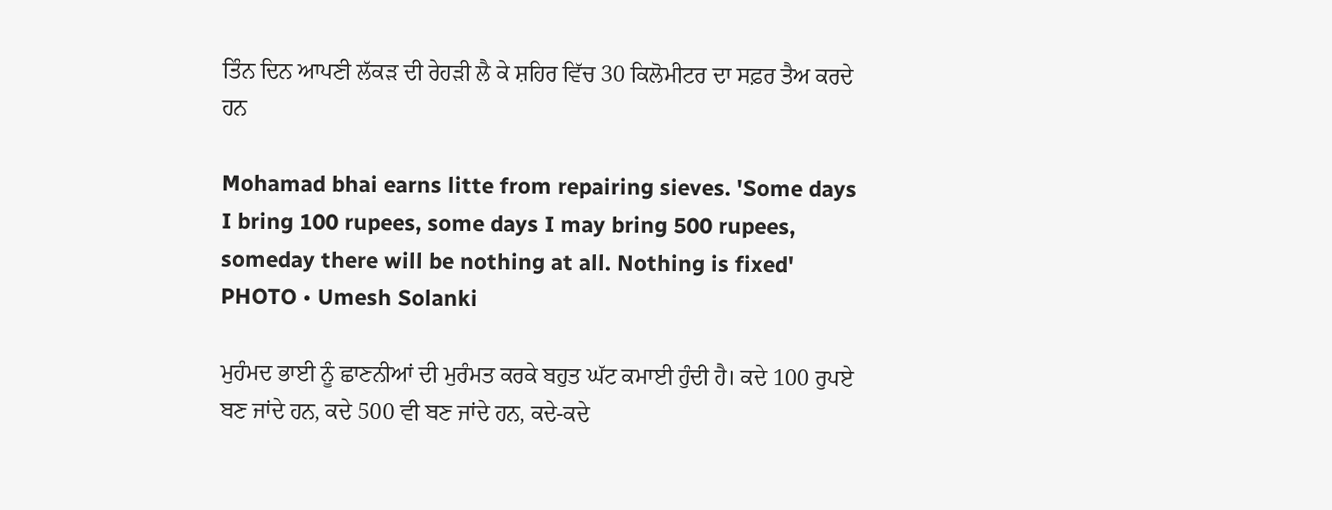ਤਿੰਨ ਦਿਨ ਆਪਣੀ ਲੱਕੜ ਦੀ ਰੇਹੜੀ ਲੈ ਕੇ ਸ਼ਹਿਰ ਵਿੱਚ 30 ਕਿਲੋਮੀਟਰ ਦਾ ਸਫ਼ਰ ਤੈਅ ਕਰਦੇ ਹਨ

Mohamad bhai earns litte from repairing sieves. 'Some days I bring 100 rupees, some days I may bring 500 rupees, someday there will be nothing at all. Nothing is fixed'
PHOTO • Umesh Solanki

ਮੁਹੰਮਦ ਭਾਈ ਨੂੰ ਛਾਣਨੀਆਂ ਦੀ ਮੁਰੰਮਤ ਕਰਕੇ ਬਹੁਤ ਘੱਟ ਕਮਾਈ ਹੁੰਦੀ ਹੈ। ਕਦੇ 100 ਰੁਪਏ ਬਣ ਜਾਂਦੇ ਹਨ, ਕਦੇ 500 ਵੀ ਬਣ ਜਾਂਦੇ ਹਨ, ਕਦੇ-ਕਦੇ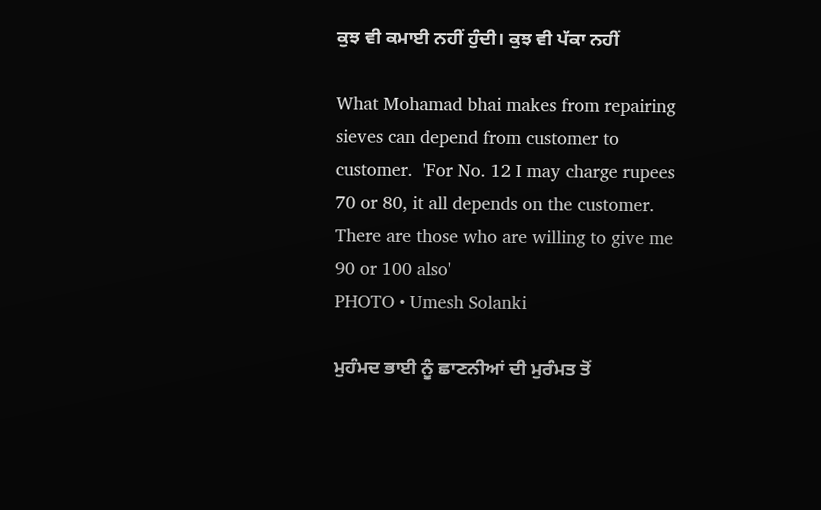ਕੁਝ ਵੀ ਕਮਾਈ ਨਹੀਂ ਹੁੰਦੀ। ਕੁਝ ਵੀ ਪੱਕਾ ਨਹੀਂ

What Mohamad bhai makes from repairing sieves can depend from customer to customer.  'For No. 12 I may charge rupees 70 or 80, it all depends on the customer. There are those who are willing to give me 90 or 100 also'
PHOTO • Umesh Solanki

ਮੁਹੰਮਦ ਭਾਈ ਨੂੰ ਛਾਣਨੀਆਂ ਦੀ ਮੁਰੰਮਤ ਤੋਂ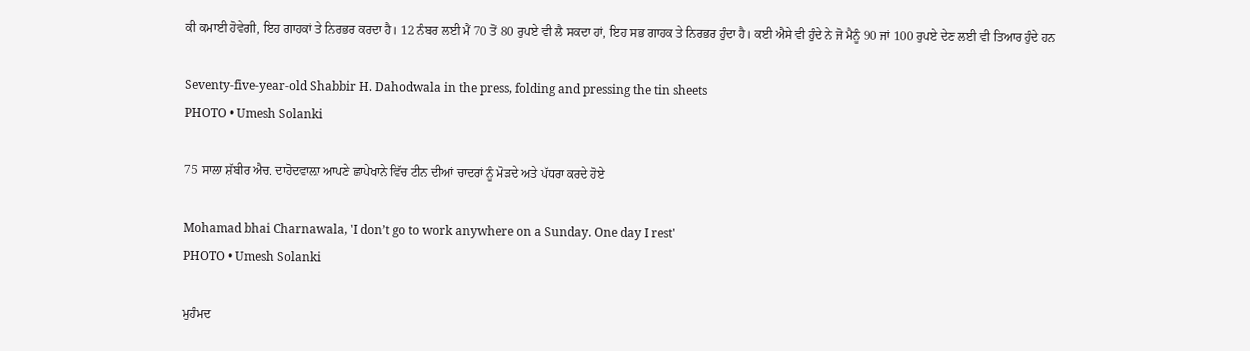ਕੀ ਕਮਾਈ ਹੋਵੇਗੀ, ਇਹ ਗਾਹਕਾਂ ਤੇ ਨਿਰਭਰ ਕਰਦਾ ਹੈ। 12 ਨੰਬਰ ਲਈ ਮੈਂ 70 ਤੋਂ 80 ਰੁਪਏ ਵੀ ਲੈ ਸਕਦਾ ਹਾਂ, ਇਹ ਸਭ ਗਾਹਕ ਤੇ ਨਿਰਭਰ ਹੁੰਦਾ ਹੈ। ਕਈ ਐਸੇ ਵੀ ਹੁੰਦੇ ਨੇ ਜੋ ਮੈਨੂੰ 90 ਜਾਂ 100 ਰੁਪਏ ਦੇਣ ਲਈ ਵੀ ਤਿਆਰ ਹੁੰਦੇ ਹਨ

Seventy-five-year-old Shabbir H. Dahodwala in the press, folding and pressing the tin sheets
PHOTO • Umesh Solanki

75 ਸਾਲਾ ਸ਼ੱਬੀਰ ਐਚ. ਦਾਹੋਦਵਾਲ਼ਾ ਆਪਣੇ ਛਾਪੇਖਾਨੇ ਵਿੱਚ ਟੀਨ ਦੀਆਂ ਚਾਦਰਾਂ ਨੂੰ ਮੋੜਦੇ ਅਤੇ ਪੱਧਰਾ ਕਰਦੇ ਹੋਏ

Mohamad bhai Charnawala, 'I don’t go to work anywhere on a Sunday. One day I rest'
PHOTO • Umesh Solanki

ਮੁਹੰਮਦ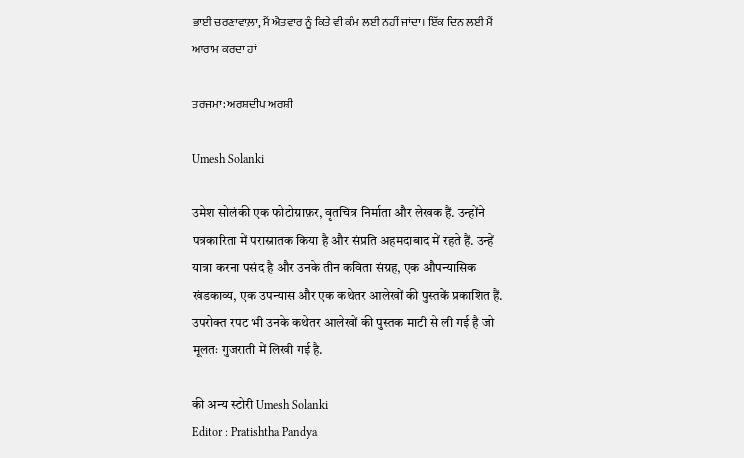ਭਾਈ ਚਰਣਾਵਾਲ਼ਾ, ਮੈਂ ਐਤਵਾਰ ਨੂੰ ਕਿਤੇ ਵੀ ਕੰਮ ਲਈ ਨਹੀਂ ਜਾਂਦਾ। ਇੱਕ ਦਿਨ ਲਈ ਮੈਂ ਆਰਾਮ ਕਰਦਾ ਹਾਂ

ਤਰਜਮਾ: ਅਰਸ਼ਦੀਪ ਅਰਸ਼ੀ

Umesh Solanki

उमेश सोलंकी एक फोटोग्राफ़र, वृतचित्र निर्माता और लेखक हैं. उन्होंने पत्रकारिता में परास्नातक किया है और संप्रति अहमदाबाद में रहते हैं. उन्हें यात्रा करना पसंद है और उनके तीन कविता संग्रह, एक औपन्यासिक खंडकाव्य, एक उपन्यास और एक कथेतर आलेखों की पुस्तकें प्रकाशित हैं. उपरोक्त रपट भी उनके कथेतर आलेखों की पुस्तक माटी से ली गई है जो मूलतः गुजराती में लिखी गई है.

की अन्य स्टोरी Umesh Solanki
Editor : Pratishtha Pandya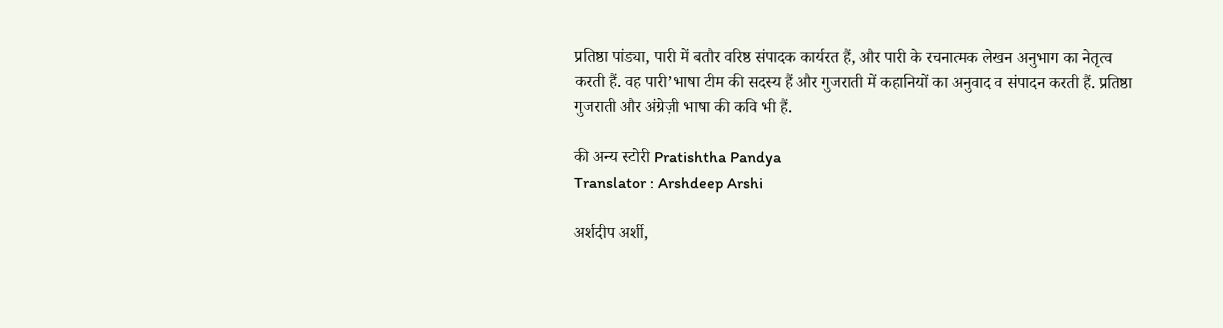प्रतिष्ठा पांड्या, पारी में बतौर वरिष्ठ संपादक कार्यरत हैं, और पारी के रचनात्मक लेखन अनुभाग का नेतृत्व करती हैं. वह पारी’भाषा टीम की सदस्य हैं और गुजराती में कहानियों का अनुवाद व संपादन करती हैं. प्रतिष्ठा गुजराती और अंग्रेज़ी भाषा की कवि भी हैं.

की अन्य स्टोरी Pratishtha Pandya
Translator : Arshdeep Arshi

अर्शदीप अर्शी,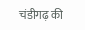चंडीगढ़ की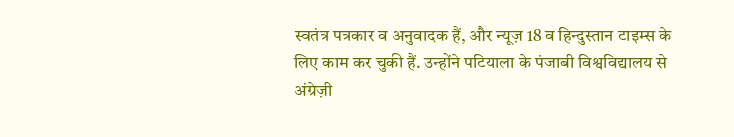स्वतंत्र पत्रकार व अनुवादक हैं, और न्यूज़ 18 व हिन्दुस्तान टाइम्स के लिए काम कर चुकी हैं. उन्होंने पटियाला के पंजाबी विश्वविद्यालय से अंग्रेज़ी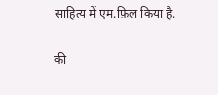साहित्य में एम.फ़िल किया है.

की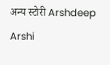अन्य स्टोरी Arshdeep Arshi